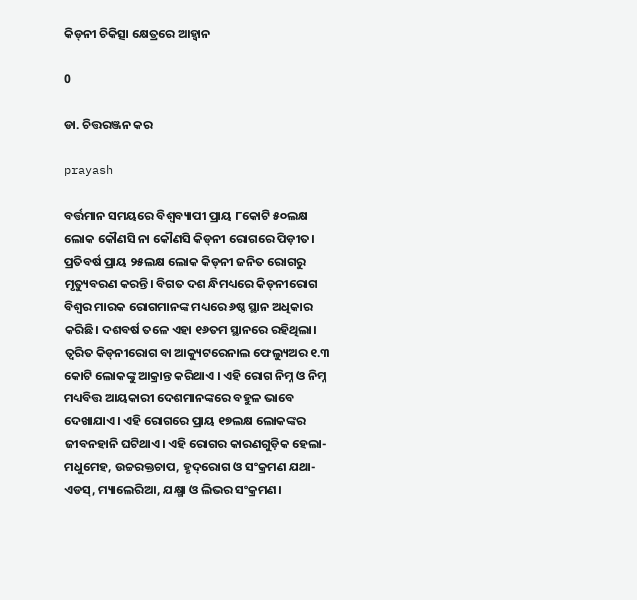କିଡ୍‌ନୀ ଚିକିତ୍ସା କ୍ଷେତ୍ରରେ ଆହ୍ବାନ

0

ଡା. ଚିତ୍ତରଞ୍ଜନ କର

prayash

ବର୍ତ୍ତମାନ ସମୟରେ ବିଶ୍ବବ୍ୟାପୀ ପ୍ରାୟ ୮କୋଟି ୫୦ଲକ୍ଷ ଲୋକ କୌଣସି ନା କୌଣସି କିଡ୍‌ନୀ ରୋଗରେ ପିଡ଼ୀତ। ପ୍ରତିବର୍ଷ ପ୍ରାୟ ୨୫ଲକ୍ଷ ଲୋକ କିଡ୍‌ନୀ ଜନିତ ରୋଗରୁ ମୃତ୍ୟୁବରଣ କରନ୍ତି। ବିଗତ ଦଶ ନ୍ଧିମଧ୍ୟରେ କିଡ୍‌ନୀରୋଗ ବିଶ୍ବର ମାରକ ରୋଗମାନଙ୍କ ମଧ୍ୟରେ ୬ଷ୍ଠ ସ୍ଥାନ ଅଧିକାର କରିଛି। ଦଶବର୍ଷ ତଳେ ଏହା ୧୬ତମ ସ୍ଥାନରେ ରହିଥିଲା।
ତ୍ବରିତ କିଡ୍‌ନୀରୋଗ ବା ଆକ୍ୟୁଟରେନାଲ ଫେଲ୍ୟୁଅର ୧.୩ କୋଟି ଲୋକଙ୍କୁ ଆକ୍ରାନ୍ତ କରିଥାଏ । ଏହି ରୋଗ ନିମ୍ନ ଓ ନିମ୍ନ ମଧ୍ୟବିତ୍ତ ଆୟକାରୀ ଦେଶମାନଙ୍କରେ ବହୁଳ ଭାବେ ଦେଖାଯାଏ। ଏହି ରୋଗରେ ପ୍ରାୟ ୧୭ଲକ୍ଷ ଲୋକଙ୍କର ଜୀବନହାନି ଘଟିଥାଏ। ଏହି ରୋଗର କାରଣଗୁଡ଼ିକ ହେଲା- ମଧୁମେହ, ଉଚ୍ଚରକ୍ତଚାପ, ହୃଦ୍‌ରୋଗ ଓ ସଂକ୍ରମଣ ଯଥା- ଏଡସ୍‌, ମ୍ୟାଲେରିଆ, ଯକ୍ଷ୍ମା ଓ ଲିଭର ସଂକ୍ରମଣ।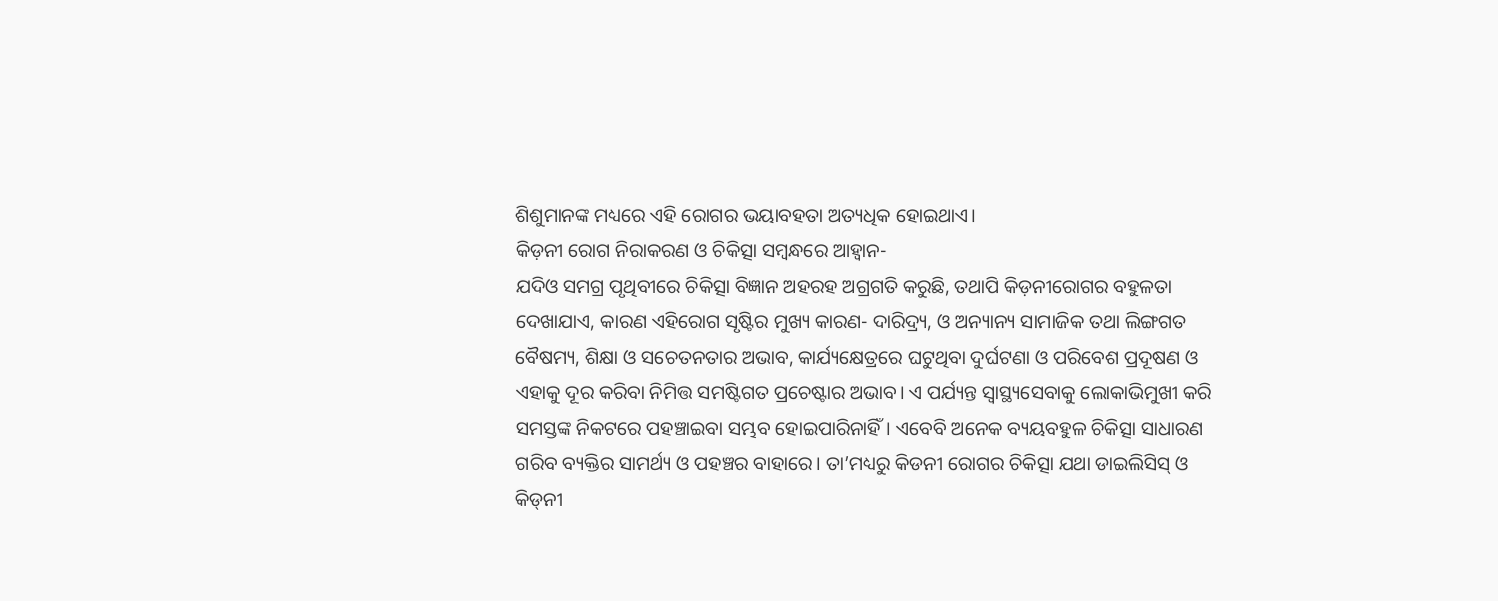ଶିଶୁମାନଙ୍କ ମଧ୍ୟରେ ଏହି ରୋଗର ଭୟାବହତା ଅତ୍ୟଧିକ ହୋଇଥାଏ।
କିଡ଼ନୀ ରୋଗ ନିରାକରଣ ଓ ଚିକିତ୍ସା ସମ୍ବନ୍ଧରେ ଆହ୍ବାନ-
ଯଦିଓ ସମଗ୍ର ପୃଥିବୀରେ ଚିକିତ୍ସା ବିଜ୍ଞାନ ଅହରହ ଅଗ୍ରଗତି କରୁଛି, ତଥାପି କିଡ଼ନୀରୋଗର ବହୁଳତା ଦେଖାଯାଏ, କାରଣ ଏହିରୋଗ ସୃଷ୍ଟିର ମୁଖ୍ୟ କାରଣ- ଦାରିଦ୍ର୍ୟ, ଓ ଅନ୍ୟାନ୍ୟ ସାମାଜିକ ତଥା ଲିଙ୍ଗଗତ ବୈଷମ୍ୟ, ଶିକ୍ଷା ଓ ସଚେତନତାର ଅଭାବ, କାର୍ଯ୍ୟକ୍ଷେତ୍ରରେ ଘଟୁଥିବା ଦୁର୍ଘଟଣା ଓ ପରିବେଶ ପ୍ରଦୂଷଣ ଓ ଏହାକୁ ଦୂର କରିବା ନିମିତ୍ତ ସମଷ୍ଟିଗତ ପ୍ରଚେଷ୍ଟାର ଅଭାବ। ଏ ପର୍ଯ୍ୟନ୍ତ ସ୍ବାସ୍ଥ୍ୟସେବାକୁ ଲୋକାଭିମୁଖୀ କରି ସମସ୍ତଙ୍କ ନିକଟରେ ପହଞ୍ଚାଇବା ସମ୍ଭବ ହୋଇପାରିନାହିଁ। ଏବେବି ଅନେକ ବ୍ୟୟବହୁଳ ଚିକିତ୍ସା ସାଧାରଣ ଗରିବ ବ୍ୟକ୍ତିର ସାମର୍ଥ୍ୟ ଓ ପହଞ୍ଚର ବାହାରେ। ତା’ମଧ୍ୟରୁ କିଡନୀ ରୋଗର ଚିକିତ୍ସା ଯଥା ଡାଇଲିସିସ୍‌ ଓ କିଡ୍‌ନୀ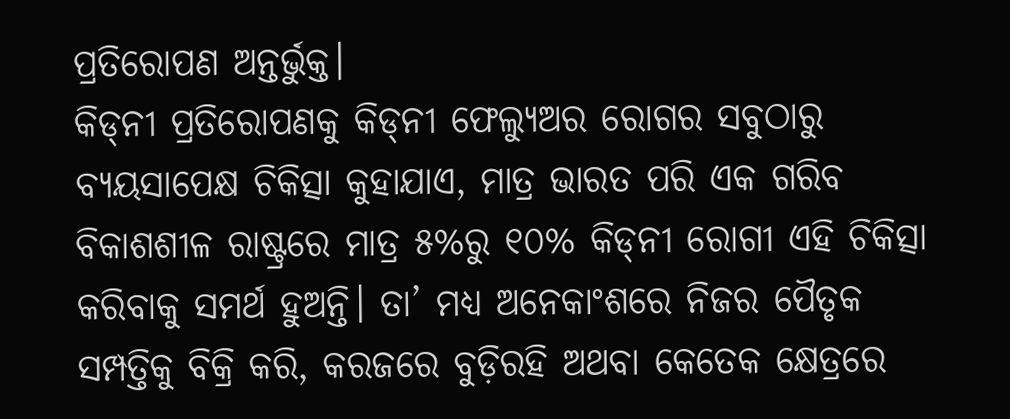ପ୍ରତିରୋପଣ ଅନ୍ତର୍ଭୁକ୍ତ।
କିଡ୍‌ନୀ ପ୍ରତିରୋପଣକୁ କିଡ୍‌ନୀ ଫେଲ୍ୟୁଅର ରୋଗର ସବୁଠାରୁ ବ୍ୟୟସାପେକ୍ଷ ଚିକିତ୍ସା କୁହାଯାଏ, ମାତ୍ର ଭାରତ ପରି ଏକ ଗରିବ ବିକାଶଶୀଳ ରାଷ୍ଟ୍ରରେ ମାତ୍ର ୫%ରୁ ୧୦% କିଡ୍‌ନୀ ରୋଗୀ ଏହି ଚିକିତ୍ସା କରିବାକୁ ସମର୍ଥ ହୁଅନ୍ତି। ତା’ ମଧ୍ୟ ଅନେକାଂଶରେ ନିଜର ପୈତୃକ ସମ୍ପତ୍ତିକୁ ବିକ୍ରି କରି, କରଜରେ ବୁଡ଼ିରହି ଅଥବା କେତେକ କ୍ଷେତ୍ରରେ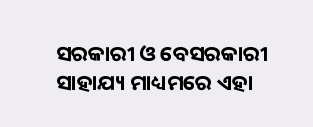ସରକାରୀ ଓ ବେସରକାରୀ ସାହାଯ୍ୟ ମାଧ୍ୟମରେ ଏହା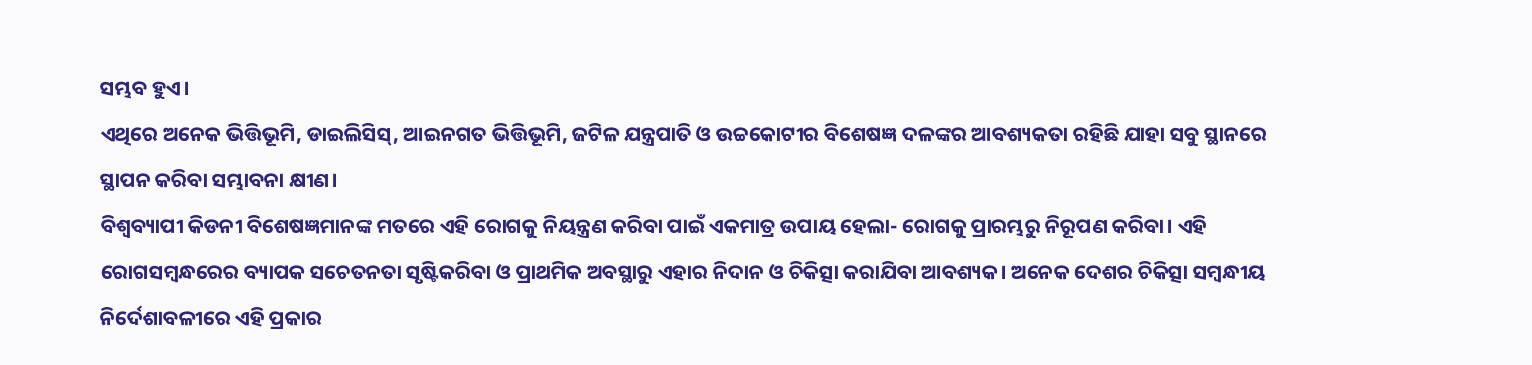ସମ୍ଭବ ହୁଏ।
ଏଥିରେ ଅନେକ ଭିତ୍ତିଭୂମି, ଡାଇଲିସିସ୍‌, ଆଇନଗତ ଭିତ୍ତିଭୂମି, ଜଟିଳ ଯନ୍ତ୍ରପାତି ଓ ଉଚ୍ଚକୋଟୀର ବିଶେଷଜ୍ଞ ଦଳଙ୍କର ଆବଶ୍ୟକତା ରହିଛି ଯାହା ସବୁ ସ୍ଥାନରେ ସ୍ଥାପନ କରିବା ସମ୍ଭାବନା କ୍ଷୀଣ।
ବିଶ୍ବବ୍ୟାପୀ କିଡନୀ ବିଶେଷଜ୍ଞମାନଙ୍କ ମତରେ ଏହି ରୋଗକୁ ନିୟନ୍ତ୍ରଣ କରିବା ପାଇଁ ଏକମାତ୍ର ଉପାୟ ହେଲା- ରୋଗକୁ ପ୍ରାରମ୍ଭରୁ ନିରୂପଣ କରିବା। ଏହି ରୋଗସମ୍ବନ୍ଧରେର ବ୍ୟାପକ ସଚେତନତା ସୃଷ୍ଟିକରିବା ଓ ପ୍ରାଥମିକ ଅବସ୍ଥାରୁ ଏହାର ନିଦାନ ଓ ଚିକିତ୍ସା କରାଯିବା ଆବଶ୍ୟକ। ଅନେକ ଦେଶର ଚିକିତ୍ସା ସମ୍ବନ୍ଧୀୟ ନିର୍ଦେଶାବଳୀରେ ଏହି ପ୍ରକାର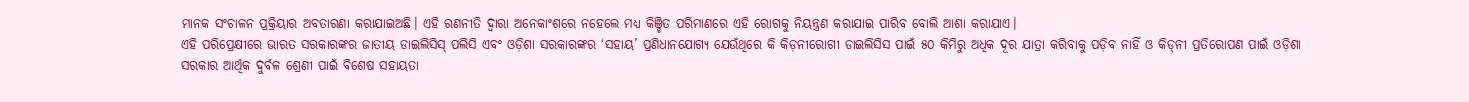ମାନକ ସଂଚାଳନ ପ୍ରକ୍ରିୟାର ଅବତାରଣା କରାଯାଇଅଛି। ଏହି ରଣନୀତି ଦ୍ବାରା ଅନେକାଂଶରେ ନହେଲେ ମଧ୍ୟ କିଞ୍ଚିତ ପରିମାଣରେ ଏହି ରୋଗକୁ ନିୟନ୍ତ୍ରଣ କରାଯାଇ ପାରିବ ବୋଲି ଆଶା କରାଯାଏ।
ଏହି ପରିପ୍ରେକ୍ଷୀରେ ଭାରତ ସରକାରଙ୍କର ଜାତୀୟ ଡାଇଲିସିସ୍‌ ପଲିସି ଏବଂ ଓଡ଼ିଶା ସରକାରଙ୍କର ‘ସହାୟ’ ପ୍ରଣିଧାନଯୋଗ୍ୟ ଯେଉଁଥିରେ କି କିଡ଼ନୀରୋଗୀ ଡାଇଲିସିସ ପାଇଁ ୫୦ କିମିରୁ ଅଧିକ ଦୂର ଯାତ୍ରା କରିବାକୁ ପଡ଼ିବ ନାହିଁ ଓ କିଡ୍‌ନୀ ପ୍ରତିରୋପଣ ପାଇଁ ଓଡ଼ିଶା ସରକାର ଆର୍ଥିକ ଦୁର୍ବଳ ଶ୍ରେଣୀ ପାଇଁ ବିଶେଷ ସହାୟତା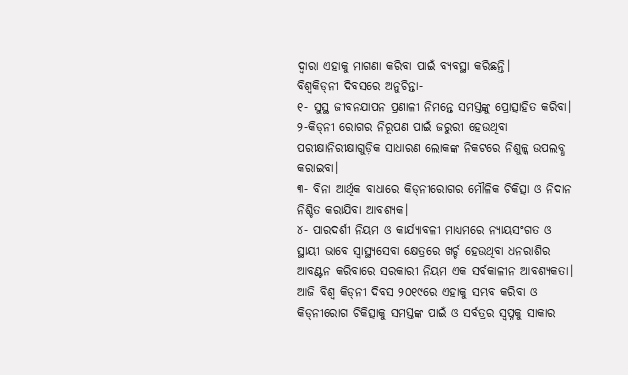ଦ୍ବାରା ଏହାକୁ ମାଗଣା କରିବା ପାଇଁ ବ୍ୟବସ୍ଥା କରିଛନ୍ତି।
ବିଶ୍ବକିଡ୍‌ନୀ ଦିବସରେ ଅନୁଚିନ୍ତା-
୧- ସୁସ୍ଥ ଜୀବନଯାପନ ପ୍ରଣାଳୀ ନିମନ୍ତେ ସମସ୍ତଙ୍କୁ ପ୍ରୋତ୍ସାହିତ କରିବା।
୨-କିଡ୍‌ନୀ ରୋଗର ନିରୂପଣ ପାଇଁ ଜରୁରୀ ହେଉଥିବା ପରୀକ୍ଷାନିରୀକ୍ଷାଗୁଡ଼ିକ ସାଧାରଣ ଲୋକଙ୍କ ନିକଟରେ ନିଶୁଳ୍କ ଉପଲବ୍ଧ କରାଇବା।
୩- ବିନା ଆର୍ଥିକ ବାଧାରେ କିଡ୍‌ନୀରୋଗର ମୌଳିକ ଚିକିତ୍ସା ଓ ନିଦାନ ନିଶ୍ଚିତ କରାଯିବା ଆବଶ୍ୟକ।
୪- ପାରଦର୍ଶୀ ନିୟମ ଓ କାର୍ଯ୍ୟାବଳୀ ମାଧ୍ୟମରେ ନ୍ୟାୟସଂଗତ ଓ ସ୍ଥାୟୀ ଭାବେ ସ୍ବାସ୍ଥ୍ୟସେବା କ୍ଷେତ୍ରରେ ଖର୍ଚ୍ଚ ହେଉଥିବା ଧନରାଶିର ଆବଣ୍ଟନ କରିବାରେ ସରକାରୀ ନିୟମ ଏକ ସର୍ବକାଳୀନ ଆବଶ୍ୟକତା। ଆଜି ବିଶ୍ବ କିଡ୍‌ନୀ ଦିବସ ୨୦୧୯ରେ ଏହାକୁ ସମ୍ଭବ କରିବା ଓ କିଡ୍‌ନୀରୋଗ ଚିକିତ୍ସାକୁ ସମସ୍ତଙ୍କ ପାଇଁ ଓ ସର୍ବତ୍ରର ସ୍ବପ୍ନକୁ ସାକାର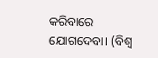କରିବାରେ ଯୋଗଦେବା। (ବିଶ୍ବ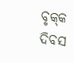ବୃକ୍‌କ ଦିବସ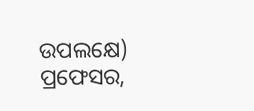ଉପଲକ୍ଷେ)
ପ୍ରଫେସର,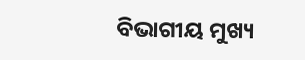ବିଭାଗୀୟ ମୁଖ୍ୟ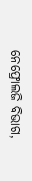ନେଫ୍ରୋଲଜି ବିଭାଗ,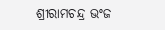ଶ୍ରୀରାମଚନ୍ଦ୍ର ଭଂଜ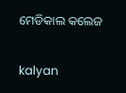ମେଡିକାଲ କଲେଜ

kalyan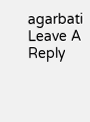agarbati
Leave A Reply